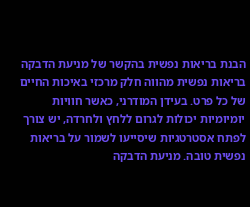הבנת בריאות נפשית בהקשר של מניעת הדבקה
בריאות נפשית מהווה חלק מרכזי באיכות החיים של כל פרט. בעידן המודרני, כאשר חוויות יומיומיות יכולות לגרום ללחץ ולחרדה, יש צורך לפתח אסטרטגיות שיסייעו לשמור על בריאות נפשית טובה. מניעת הדבקה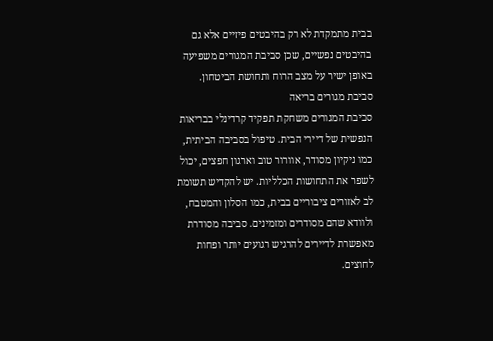בבית מתמקדת לא רק בהיבטים פיזיים אלא גם בהיבטים נפשיים, שכן סביבת המגורים משפיעה באופן ישיר על מצב הרוח ותחושת הביטחון.
סביבת מגורים בריאה
סביבת המגורים משחקת תפקיד קרדינלי בבריאות הנפשית של דיירי הבית. טיפול בסביבה הביתית, כמו ניקיון מסודר, אוורור טוב וארגון חפצים, יכול לשפר את התחושות הכלליות. יש להקדיש תשומת לב לאזורים ציבוריים בבית, כמו הסלון והמטבח, ולוודא שהם מסודרים ומזמינים. סביבה מסודרת מאפשרת לדיירים להרגיש רגועים יותר ופחות לחוצים.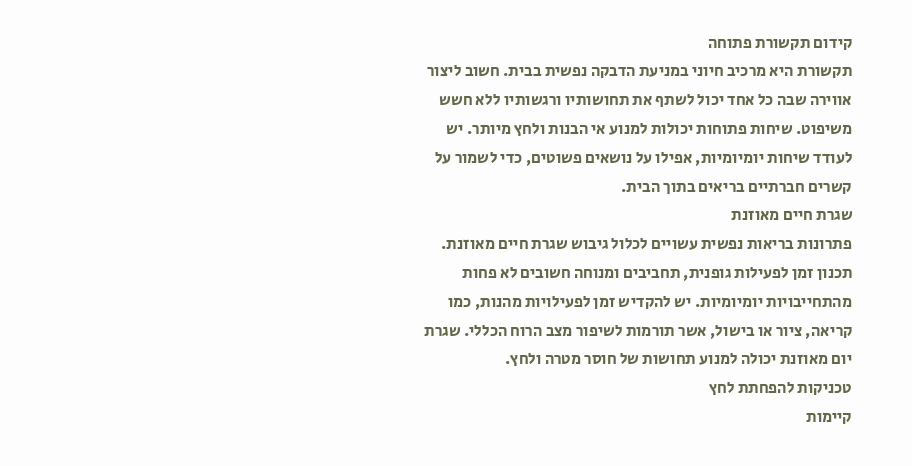קידום תקשורת פתוחה
תקשורת היא מרכיב חיוני במניעת הדבקה נפשית בבית. חשוב ליצור אווירה שבה כל אחד יכול לשתף את תחושותיו ורגשותיו ללא חשש משיפוט. שיחות פתוחות יכולות למנוע אי הבנות ולחץ מיותר. יש לעודד שיחות יומיומיות, אפילו על נושאים פשוטים, כדי לשמור על קשרים חברתיים בריאים בתוך הבית.
שגרת חיים מאוזנת
פתרונות בריאות נפשית עשויים לכלול גיבוש שגרת חיים מאוזנת. תכנון זמן לפעילות גופנית, תחביבים ומנוחה חשובים לא פחות מהתחייבויות יומיומיות. יש להקדיש זמן לפעילויות מהנות, כמו קריאה, ציור או בישול, אשר תורמות לשיפור מצב הרוח הכללי. שגרת יום מאוזנת יכולה למנוע תחושות של חוסר מטרה ולחץ.
טכניקות להפחתת לחץ
קיימות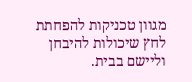מגוון טכניקות להפחתת לחץ שיכולות להיבחן וליישם בבית.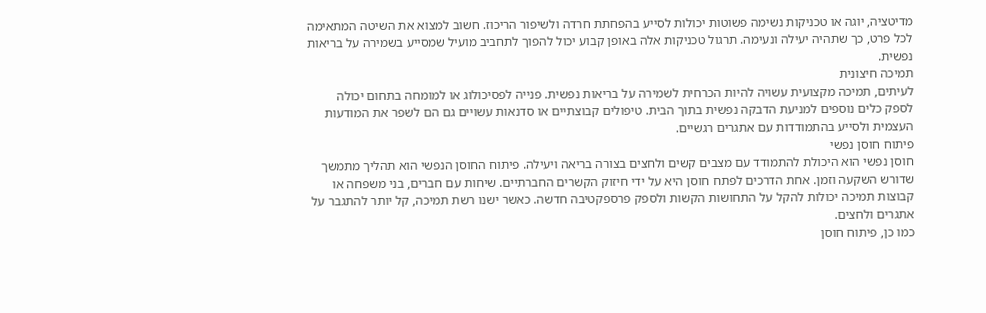מדיטציה, יוגה או טכניקות נשימה פשוטות יכולות לסייע בהפחתת חרדה ולשיפור הריכוז. חשוב למצוא את השיטה המתאימה לכל פרט, כך שתהיה יעילה ונעימה. תרגול טכניקות אלה באופן קבוע יכול להפוך לתחביב מועיל שמסייע בשמירה על בריאות נפשית.
תמיכה חיצונית
לעיתים, תמיכה מקצועית עשויה להיות הכרחית לשמירה על בריאות נפשית. פנייה לפסיכולוג או למומחה בתחום יכולה לספק כלים נוספים למניעת הדבקה נפשית בתוך הבית. טיפולים קבוצתיים או סדנאות עשויים גם הם לשפר את המודעות העצמית ולסייע בהתמודדות עם אתגרים רגשיים.
פיתוח חוסן נפשי
חוסן נפשי הוא היכולת להתמודד עם מצבים קשים ולחצים בצורה בריאה ויעילה. פיתוח החוסן הנפשי הוא תהליך מתמשך שדורש השקעה וזמן. אחת הדרכים לפתח חוסן היא על ידי חיזוק הקשרים החברתיים. שיחות עם חברים, בני משפחה או קבוצות תמיכה יכולות להקל על התחושות הקשות ולספק פרספקטיבה חדשה. כאשר ישנו רשת תמיכה, קל יותר להתגבר על אתגרים ולחצים.
כמו כן, פיתוח חוסן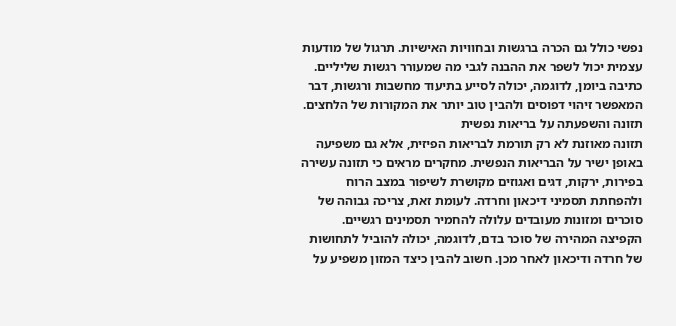נפשי כולל גם הכרה ברגשות ובחוויות האישיות. תרגול של מודעות עצמית יכול לשפר את ההבנה לגבי מה שמעורר רגשות שליליים. כתיבה ביומן, לדוגמה, יכולה לסייע בתיעוד מחשבות ורגשות, דבר המאפשר זיהוי דפוסים ולהבין טוב יותר את המקורות של הלחצים.
תזונה והשפעתה על בריאות נפשית
תזונה מאוזנת לא רק תורמת לבריאות הפיזית, אלא גם משפיעה באופן ישיר על הבריאות הנפשית. מחקרים מראים כי תזונה עשירה בפירות, ירקות, דגים ואגוזים מקושרת לשיפור במצב הרוח ולהפחתת תסמיני דיכאון וחרדה. לעומת זאת, צריכה גבוהה של סוכרים ומזונות מעובדים עלולה להחמיר תסמינים רגשיים.
הקפיצה המהירה של סוכר בדם, לדוגמה, יכולה להוביל לתחושות של חרדה ודיכאון לאחר מכן. חשוב להבין כיצד המזון משפיע על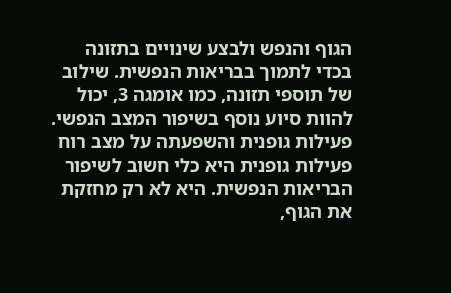הגוף והנפש ולבצע שינויים בתזונה בכדי לתמוך בבריאות הנפשית. שילוב של תוספי תזונה, כמו אומגה 3, יכול להוות סיוע נוסף בשיפור המצב הנפשי.
פעילות גופנית והשפעתה על מצב רוח
פעילות גופנית היא כלי חשוב לשיפור הבריאות הנפשית. היא לא רק מחזקת את הגוף,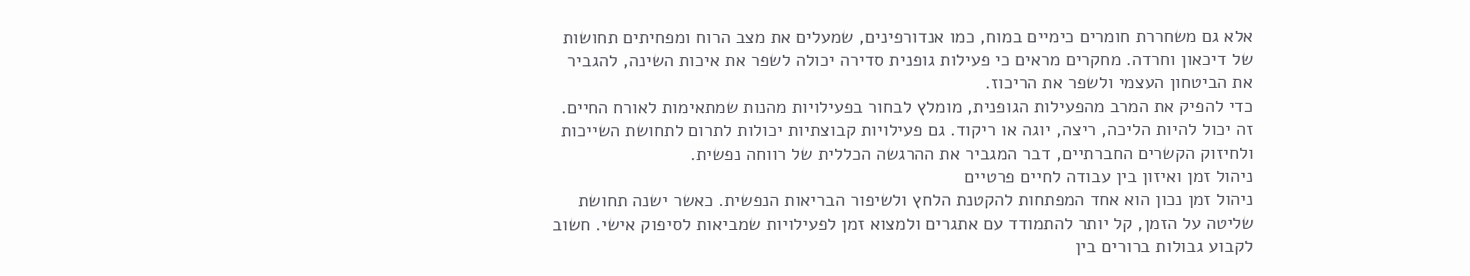אלא גם משחררת חומרים כימיים במוח, כמו אנדורפינים, שמעלים את מצב הרוח ומפחיתים תחושות של דיכאון וחרדה. מחקרים מראים כי פעילות גופנית סדירה יכולה לשפר את איכות השינה, להגביר את הביטחון העצמי ולשפר את הריכוז.
כדי להפיק את המרב מהפעילות הגופנית, מומלץ לבחור בפעילויות מהנות שמתאימות לאורח החיים. זה יכול להיות הליכה, ריצה, יוגה או ריקוד. גם פעילויות קבוצתיות יכולות לתרום לתחושת השייכות ולחיזוק הקשרים החברתיים, דבר המגביר את ההרגשה הכללית של רווחה נפשית.
ניהול זמן ואיזון בין עבודה לחיים פרטיים
ניהול זמן נכון הוא אחד המפתחות להקטנת הלחץ ולשיפור הבריאות הנפשית. כאשר ישנה תחושת שליטה על הזמן, קל יותר להתמודד עם אתגרים ולמצוא זמן לפעילויות שמביאות לסיפוק אישי. חשוב לקבוע גבולות ברורים בין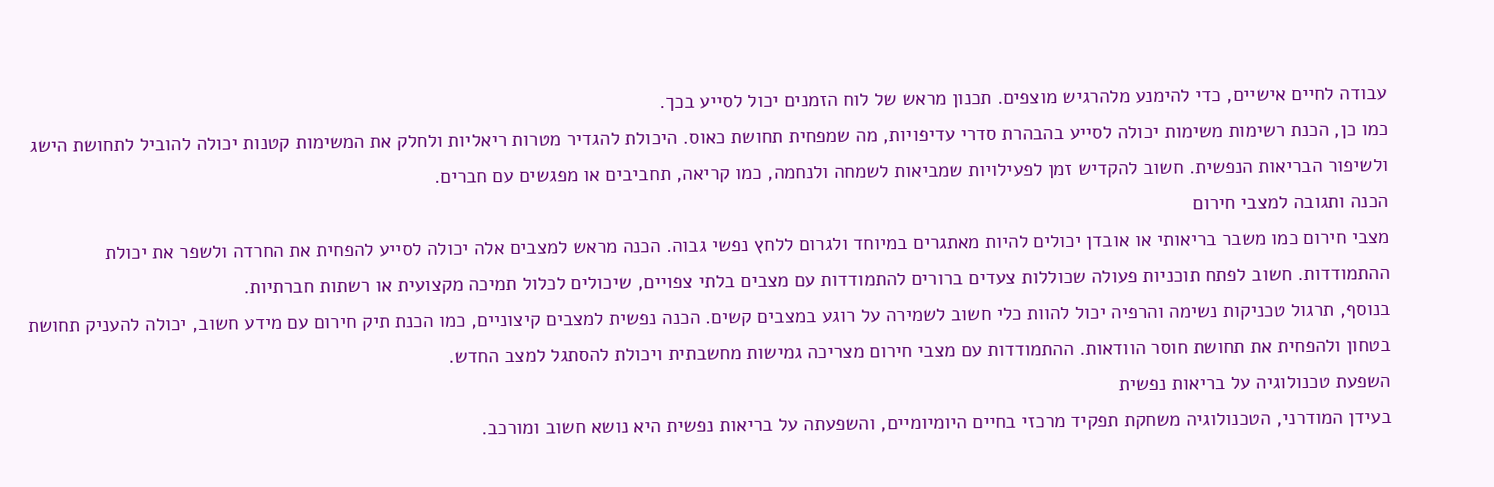עבודה לחיים אישיים, כדי להימנע מלהרגיש מוצפים. תכנון מראש של לוח הזמנים יכול לסייע בכך.
כמו כן, הכנת רשימות משימות יכולה לסייע בהבהרת סדרי עדיפויות, מה שמפחית תחושת כאוס. היכולת להגדיר מטרות ריאליות ולחלק את המשימות קטנות יכולה להוביל לתחושת הישג ולשיפור הבריאות הנפשית. חשוב להקדיש זמן לפעילויות שמביאות לשמחה ולנחמה, כמו קריאה, תחביבים או מפגשים עם חברים.
הכנה ותגובה למצבי חירום
מצבי חירום כמו משבר בריאותי או אובדן יכולים להיות מאתגרים במיוחד ולגרום ללחץ נפשי גבוה. הכנה מראש למצבים אלה יכולה לסייע להפחית את החרדה ולשפר את יכולת ההתמודדות. חשוב לפתח תוכניות פעולה שכוללות צעדים ברורים להתמודדות עם מצבים בלתי צפויים, שיכולים לכלול תמיכה מקצועית או רשתות חברתיות.
בנוסף, תרגול טכניקות נשימה והרפיה יכול להוות כלי חשוב לשמירה על רוגע במצבים קשים. הכנה נפשית למצבים קיצוניים, כמו הכנת תיק חירום עם מידע חשוב, יכולה להעניק תחושת בטחון ולהפחית את תחושת חוסר הוודאות. ההתמודדות עם מצבי חירום מצריכה גמישות מחשבתית ויכולת להסתגל למצב החדש.
השפעת טכנולוגיה על בריאות נפשית
בעידן המודרני, הטכנולוגיה משחקת תפקיד מרכזי בחיים היומיומיים, והשפעתה על בריאות נפשית היא נושא חשוב ומורכב.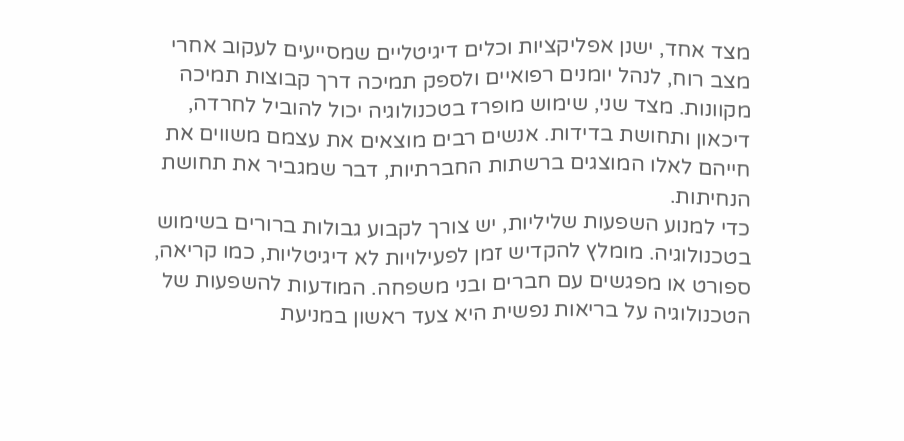מצד אחד, ישנן אפליקציות וכלים דיגיטליים שמסייעים לעקוב אחרי מצב רוח, לנהל יומנים רפואיים ולספק תמיכה דרך קבוצות תמיכה מקוונות. מצד שני, שימוש מופרז בטכנולוגיה יכול להוביל לחרדה, דיכאון ותחושת בדידות. אנשים רבים מוצאים את עצמם משווים את חייהם לאלו המוצגים ברשתות החברתיות, דבר שמגביר את תחושת הנחיתות.
כדי למנוע השפעות שליליות, יש צורך לקבוע גבולות ברורים בשימוש בטכנולוגיה. מומלץ להקדיש זמן לפעילויות לא דיגיטליות, כמו קריאה, ספורט או מפגשים עם חברים ובני משפחה. המודעות להשפעות של הטכנולוגיה על בריאות נפשית היא צעד ראשון במניעת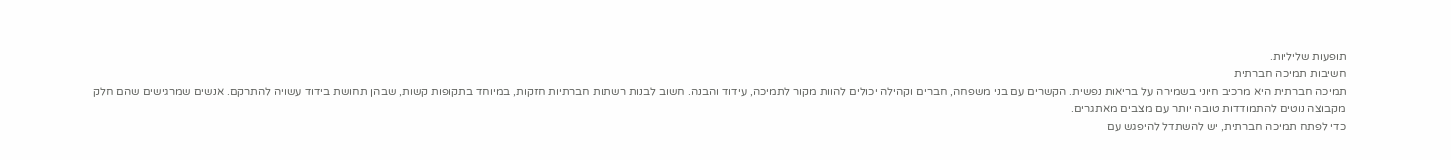תופעות שליליות.
חשיבות תמיכה חברתית
תמיכה חברתית היא מרכיב חיוני בשמירה על בריאות נפשית. הקשרים עם בני משפחה, חברים וקהילה יכולים להוות מקור לתמיכה, עידוד והבנה. חשוב לבנות רשתות חברתיות חזקות, במיוחד בתקופות קשות, שבהן תחושת בידוד עשויה להתרקם. אנשים שמרגישים שהם חלק מקבוצה נוטים להתמודדות טובה יותר עם מצבים מאתגרים.
כדי לפתח תמיכה חברתית, יש להשתדל להיפגש עם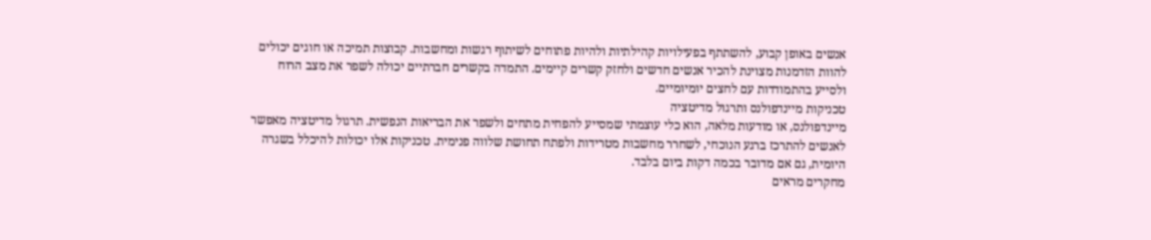אנשים באופן קבוע, להשתתף בפעילויות קהילתיות ולהיות פתוחים לשיתוף רגשות ומחשבות. קבוצות תמיכה או חוגים יכולים להוות הזדמנות מצוינת להכיר אנשים חדשים ולחזק קשרים קיימים. התמדה בקשרים חברתיים יכולה לשפר את מצב הרוח ולסייע בהתמודדות עם לחצים יומיומיים.
טכניקות מיינדפולנס ותרגול מדיטציה
מיינדפולנס, או מודעות מלאה, הוא כלי עוצמתי שמסייע להפחית מתחים ולשפר את הבריאות הנפשית. תרגול מדיטציה מאפשר לאנשים להתרכז ברגע הנוכחי, לשחרר מחשבות מטרידות ולפתח תחושת שלווה פנימית. טכניקות אלו יכולות להיכלל בשגרה היומית, גם אם מדובר בכמה דקות ביום בלבד.
מחקרים מראים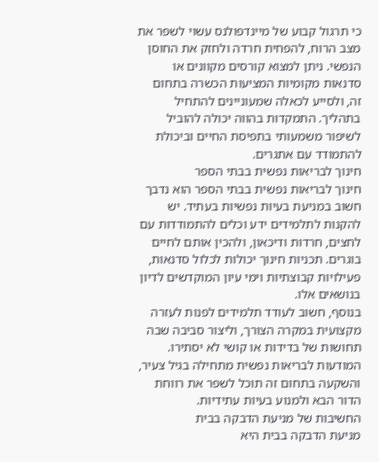כי תרגול קבוע של מיינדפולנס עשוי לשפר את מצב הרוח, להפחית חרדה ולחזק את החוסן הנפשי. ניתן למצוא קורסים מקוונים או סדנאות מקומיות המציעות הכשרה בתחום זה, ולסייע לכאלה שמעוניינים להתחיל בתהליך. התמקדות בהווה יכולה להוביל לשיפור משמעותי בתפיסת החיים וביכולת להתמודד עם אתגרים.
חינוך לבריאות נפשית בבתי הספר
חינוך לבריאות נפשית בבתי הספר הוא נדבך חשוב במניעת בעיות נפשיות בעתיד. יש להקנות לתלמידים ידע וכלים להתמודדות עם לחצים, חרדות ודיכאון, ולהכין אותם לחיים בוגרים. תכניות חינוך יכולות לכלול סדנאות, פעילויות קבוצתיות וימי עיון המוקדשים לדיון בנושאים אלו.
בנוסף, חשוב לעודד תלמידים לפנות לעזרה מקצועית במקרה הצורך, וליצור סביבה שבה תחושות של בדידות או קושי לא יסתירו. המודעות לבריאות נפשית מתחילה בגיל צעיר, והשקעה בתחום זה תוכל לשפר את רווחת הדור הבא ולמנוע בעיות עתידיות.
החשיבות של מניעת הדבקה בבית
מניעת הדבקה בבית היא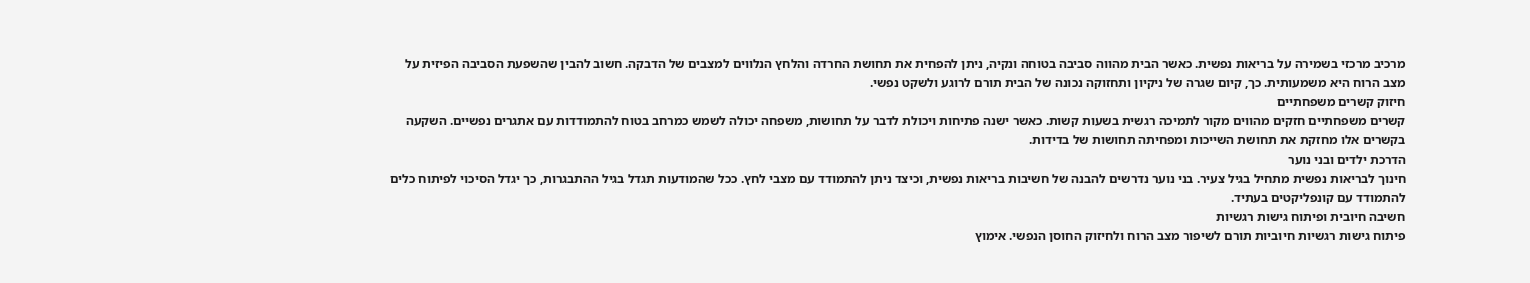מרכיב מרכזי בשמירה על בריאות נפשית. כאשר הבית מהווה סביבה בטוחה ונקיה, ניתן להפחית את תחושת החרדה והלחץ הנלווים למצבים של הדבקה. חשוב להבין שהשפעת הסביבה הפיזית על מצב הרוח היא משמעותית. כך, קיום שגרה של ניקיון ותחזוקה נכונה של הבית תורם לרוגע ולשקט נפשי.
חיזוק קשרים משפחתיים
קשרים משפחתיים חזקים מהווים מקור לתמיכה רגשית בשעות קשות. כאשר ישנה פתיחות ויכולת לדבר על תחושות, משפחה יכולה לשמש כמרחב בטוח להתמודדות עם אתגרים נפשיים. השקעה בקשרים אלו מחזקת את תחושת השייכות ומפחיתה תחושות של בדידות.
הדרכת ילדים ובני נוער
חינוך לבריאות נפשית מתחיל בגיל צעיר. בני נוער נדרשים להבנה של חשיבות בריאות נפשית, וכיצד ניתן להתמודד עם מצבי לחץ. ככל שהמודעות תגדל בגיל ההתבגרות, כך יגדל הסיכוי לפיתוח כלים להתמודד עם קונפליקטים בעתיד.
חשיבה חיובית ופיתוח גישות רגשיות
פיתוח גישות רגשיות חיוביות תורם לשיפור מצב הרוח ולחיזוק החוסן הנפשי. אימוץ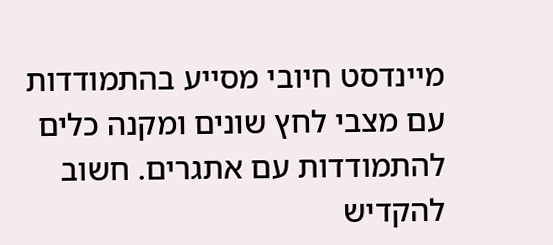מיינדסט חיובי מסייע בהתמודדות עם מצבי לחץ שונים ומקנה כלים להתמודדות עם אתגרים. חשוב להקדיש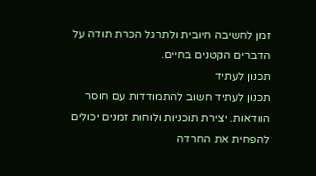זמן לחשיבה חיובית ולתרגל הכרת תודה על הדברים הקטנים בחיים.
תכנון לעתיד
תכנון לעתיד חשוב להתמודדות עם חוסר הוודאות. יצירת תוכניות ולוחות זמנים יכולים להפחית את החרדה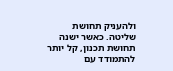ולהעניק תחושת שליטה. כאשר ישנה תחושת תכנון, קל יותר להתמודד עם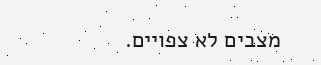מצבים לא צפויים.